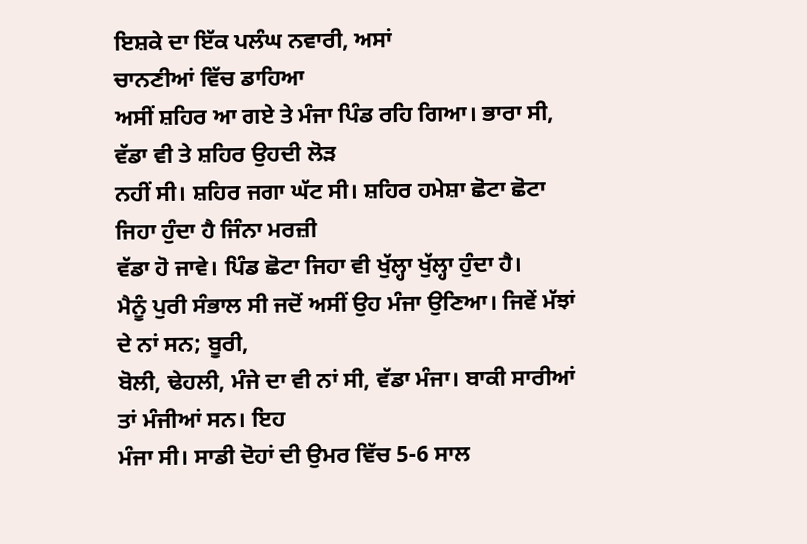ਇਸ਼ਕੇ ਦਾ ਇੱਕ ਪਲੰਘ ਨਵਾਰੀ, ਅਸਾਂ
ਚਾਨਣੀਆਂ ਵਿੱਚ ਡਾਹਿਆ
ਅਸੀਂ ਸ਼ਹਿਰ ਆ ਗਏ ਤੇ ਮੰਜਾ ਪਿੰਡ ਰਹਿ ਗਿਆ। ਭਾਰਾ ਸੀ, ਵੱਡਾ ਵੀ ਤੇ ਸ਼ਹਿਰ ਉਹਦੀ ਲੋੜ
ਨਹੀਂ ਸੀ। ਸ਼ਹਿਰ ਜਗਾ ਘੱਟ ਸੀ। ਸ਼ਹਿਰ ਹਮੇਸ਼ਾ ਛੋਟਾ ਛੋਟਾ ਜਿਹਾ ਹੁੰਦਾ ਹੈ ਜਿੰਨਾ ਮਰਜ਼ੀ
ਵੱਡਾ ਹੋ ਜਾਵੇ। ਪਿੰਡ ਛੋਟਾ ਜਿਹਾ ਵੀ ਖੁੱਲ੍ਹਾ ਖੁੱਲ੍ਹਾ ਹੁੰਦਾ ਹੈ।
ਮੈਨੂੰ ਪੁਰੀ ਸੰਭਾਲ ਸੀ ਜਦੋਂ ਅਸੀਂ ਉਹ ਮੰਜਾ ਉਣਿਆ। ਜਿਵੇਂ ਮੱਝਾਂ ਦੇ ਨਾਂ ਸਨ; ਬੂਰੀ,
ਬੋਲੀ, ਢੇਹਲੀ, ਮੰਜੇ ਦਾ ਵੀ ਨਾਂ ਸੀ, ਵੱਡਾ ਮੰਜਾ। ਬਾਕੀ ਸਾਰੀਆਂ ਤਾਂ ਮੰਜੀਆਂ ਸਨ। ਇਹ
ਮੰਜਾ ਸੀ। ਸਾਡੀ ਦੋਹਾਂ ਦੀ ਉਮਰ ਵਿੱਚ 5-6 ਸਾਲ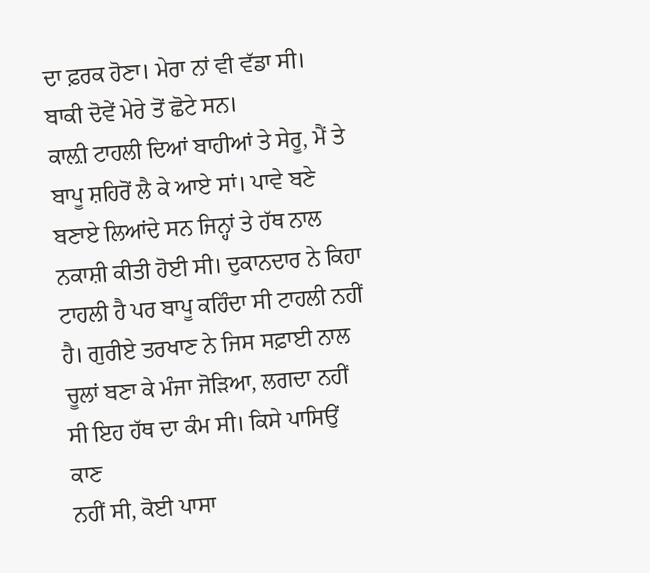ਦਾ ਫ਼ਰਕ ਹੋਣਾ। ਮੇਰਾ ਨਾਂ ਵੀ ਵੱਡਾ ਸੀ।
ਬਾਕੀ ਦੋਵੇਂ ਮੇਰੇ ਤੋਂ ਛੋਟੇ ਸਨ।
ਕਾਲ਼ੀ ਟਾਹਲੀ ਦਿਆਂ ਬਾਹੀਆਂ ਤੇ ਸੇਰੂ, ਮੈਂ ਤੇ ਬਾਪੂ ਸ਼ਹਿਰੋਂ ਲੈ ਕੇ ਆਏ ਸਾਂ। ਪਾਵੇ ਬਣੇ
ਬਣਾਏ ਲਿਆਂਦੇ ਸਨ ਜਿਨ੍ਹਾਂ ਤੇ ਹੱਥ ਨਾਲ ਨਕਾਸ਼ੀ ਕੀਤੀ ਹੋਈ ਸੀ। ਦੁਕਾਨਦਾਰ ਨੇ ਕਿਹਾ
ਟਾਹਲੀ ਹੈ ਪਰ ਬਾਪੂ ਕਹਿੰਦਾ ਸੀ ਟਾਹਲੀ ਨਹੀਂ ਹੈ। ਗੁਰੀਏ ਤਰਖਾਣ ਨੇ ਜਿਸ ਸਫ਼ਾਈ ਨਾਲ
ਚੂਲਾਂ ਬਣਾ ਕੇ ਮੰਜਾ ਜੋੜਿਆ, ਲਗਦਾ ਨਹੀਂ ਸੀ ਇਹ ਹੱਥ ਦਾ ਕੰਮ ਸੀ। ਕਿਸੇ ਪਾਸਿਉਂ ਕਾਣ
ਨਹੀਂ ਸੀ, ਕੋਈ ਪਾਸਾ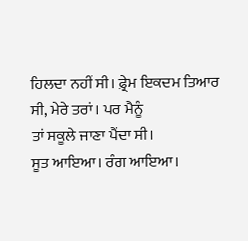ਹਿਲਦਾ ਨਹੀਂ ਸੀ। ਫ਼੍ਰੇਮ ਇਕਦਮ ਤਿਆਰ ਸੀ, ਮੇਰੇ ਤਰਾਂ। ਪਰ ਮੈਨੂੰ
ਤਾਂ ਸਕੂਲੇ ਜਾਣਾ ਪੈਂਦਾ ਸੀ।
ਸੂਤ ਆਇਆ। ਰੰਗ ਆਇਆ।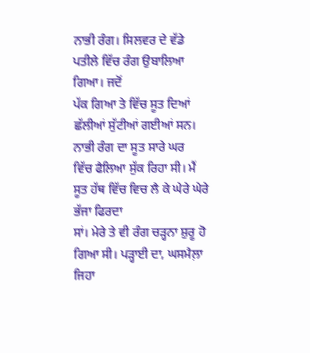ਨਾਭੀ ਰੰਗ। ਸਿਲਵਰ ਦੇ ਵੱਡੇ ਪਤੀਲੇ ਵਿੱਚ ਰੰਗ ਉਬਾਲਿਆ ਗਿਆ। ਜਦੋਂ
ਪੱਕ ਗਿਆ ਤੇ ਵਿੱਚ ਸੂਤ ਦਿਆਂ ਛੱਲੀਆਂ ਸੁੱਟੀਆਂ ਗਈਆਂ ਸਨ। ਨਾਭੀ ਰੰਗ ਦਾ ਸੂਤ ਸਾਰੇ ਘਰ
ਵਿੱਚ ਫੈਲਿਆ ਸੁੱਕ ਰਿਹਾ ਸੀ। ਮੈਂ ਸੂਤ ਹੱਥ ਵਿੱਚ ਵਿਚ ਲੈ ਕੇ ਘੇਰੇ ਘੇਰੇ ਭੱਜਾ ਫਿਰਦਾ
ਸਾਂ। ਮੇਰੇ ਤੇ ਵੀ ਰੰਗ ਚੜ੍ਹਨਾ ਸ਼ੁਰੂ ਹੋ ਗਿਆ ਸੀ। ਪੜ੍ਹਾਈ ਦਾ, ਘਸਮੈਲ਼ਾ ਜਿਹਾ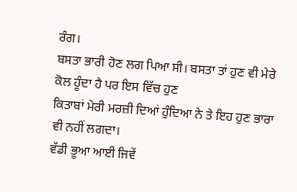ਰੰਗ।
ਬਸਤਾ ਭਾਰੀ ਹੋਣ ਲਗ ਪਿਆ ਸੀ। ਬਸਤਾ ਤਾਂ ਹੁਣ ਵੀ ਮੇਰੇ ਕੋਲ ਹੂੰਦਾ ਹੈ ਪਰ ਇਸ ਵਿੱਚ ਹੁਣ
ਕਿਤਾਬਾਂ ਮੇਰੀ ਮਰਜ਼ੀ ਦਿਆਂ ਹੁੰਦਿਆ ਨੇ ਤੇ ਇਹ ਹੁਣ ਭਾਰਾ ਵੀ ਨਹੀਂ ਲਗਦਾ।
ਵੱਡੀ ਭੂਆ ਆਈ ਜਿਵੇਂ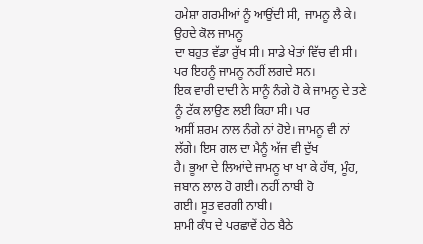ਹਮੇਸ਼ਾ ਗਰਮੀਆਂ ਨੂੰ ਆਉਂਦੀ ਸੀ, ਜਾਮਨੂ ਲੈ ਕੇ। ਉਹਦੇ ਕੋਲ ਜਾਮਨੂ
ਦਾ ਬਹੁਤ ਵੱਡਾ ਰੁੱਖ ਸੀ। ਸਾਡੇ ਖੇਤਾਂ ਵਿੱਚ ਵੀ ਸੀ। ਪਰ ਇਹਨੂੰ ਜਾਮਨੂ ਨਹੀਂ ਲਗਦੇ ਸਨ।
ਇਕ ਵਾਰੀ ਦਾਦੀ ਨੇ ਸਾਨੂੰ ਨੰਗੇ ਹੋ ਕੇ ਜਾਮਨੂ ਦੇ ਤਣੇ ਨੂੰ ਟੱਕ ਲਾਉਣ ਲਈ ਕਿਹਾ ਸੀ। ਪਰ
ਅਸੀਂ ਸ਼ਰਮ ਨਾਲ ਨੰਗੇ ਨਾਂ ਹੋਏ। ਜਾਮਨੂ ਵੀ ਨਾਂ ਲੱਗੇ। ਇਸ ਗਲ ਦਾ ਮੈਨੂੰ ਅੱਜ ਵੀ ਦੁੱਖ
ਹੈ। ਭੂਆ ਦੇ ਲਿਆਂਦੇ ਜਾਮਨੂ ਖਾ ਖਾ ਕੇ ਹੱਥ, ਮੂੰਹ, ਜਬਾਨ ਲਾਲ ਹੋ ਗਈ। ਨਹੀਂ ਨਾਬੀ ਹੋ
ਗਈ। ਸੂਤ ਵਰਗੀ ਨਾਬੀ।
ਸ਼ਾਮੀ ਕੰਧ ਦੇ ਪਰਛਾਵੇਂ ਹੇਠ ਬੈਠੇ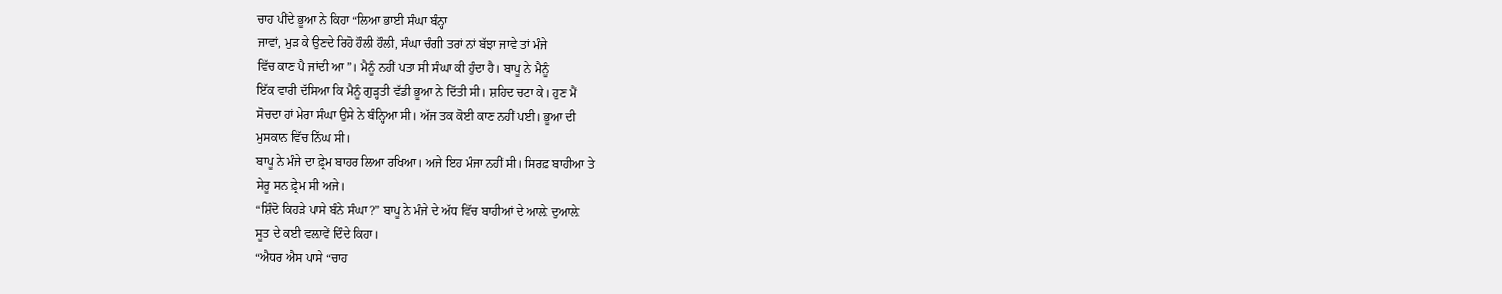ਚਾਹ ਪੀਂਦੇ ਭੂਆ ਨੇ ਕਿਹਾ “ਲਿਆ ਭਾਈ ਸੰਘਾ ਬੰਨ੍ਹਾ
ਜਾਵਾਂ, ਮੁੜ ਕੇ ਉਣਦੇ ਰਿਹੋ ਹੌਲੀ ਹੌਲੀ, ਸੰਘਾ ਚੰਗੀ ਤਰਾਂ ਨਾਂ ਬੱਝਾ ਜਾਵੇ ਤਾਂ ਮੰਜੇ
ਵਿੱਚ ਕਾਣ ਪੈ ਜਾਂਦੀ ਆ”। ਮੈਨੂੰ ਨਹੀਂ ਪਤਾ ਸੀ ਸੰਘਾ ਕੀ ਹੁੰਦਾ ਹੈ। ਬਾਪੂ ਨੇ ਮੈਨੂੰ
ਇੱਕ ਵਾਰੀ ਦੱਸਿਆ ਕਿ ਮੈਨੂੰ ਗੁੜ੍ਹਤੀ ਵੱਡੀ ਭੂਆ ਨੇ ਦਿੱਤੀ ਸੀ। ਸ਼ਹਿਦ ਚਟਾ ਕੇ। ਹੁਣ ਮੈਂ
ਸੋਚਦਾ ਹਾਂ ਮੇਰਾ ਸੰਘਾ ਉਸੇ ਨੇ ਬੰਨ੍ਹਿਆ ਸੀ। ਅੱਜ ਤਕ ਕੋਈ ਕਾਣ ਨਹੀਂ ਪਈ। ਭੂਆ ਦੀ
ਮੁਸਕਾਨ ਵਿੱਚ ਨਿੱਘ ਸੀ।
ਬਾਪੂ ਨੇ ਮੰਜੇ ਦਾ ਫ਼੍ਰੇਮ ਬਾਹਰ ਲਿਆ ਰਖਿਆ। ਅਜੇ ਇਹ ਮੰਜਾ ਨਹੀਂ ਸੀ। ਸਿਰਫ਼ ਬਾਹੀਆ ਤੇ
ਸੇਰੂ ਸਨ ਫ਼੍ਰੇਮ ਸੀ ਅਜੇ।
“ਸ਼ਿੰਦੋ ਕਿਹੜੇ ਪਾਸੇ ਬੰਨੇ ਸੰਘਾ?” ਬਾਪੂ ਨੇ ਮੰਜੇ ਦੇ ਅੱਧ ਵਿੱਚ ਬਾਹੀਆਂ ਦੇ ਆਲ਼ੇ ਦੁਆਲ਼ੇ
ਸੂਤ ਦੇ ਕਈ ਵਲ਼ਾਵੇਂ ਦਿੰਦੇ ਕਿਹਾ।
“ਐਧਰ ਐਸ ਪਾਸੇ “ਚਾਹ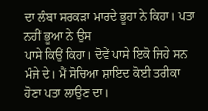ਦਾ ਲੰਬਾ ਸਰਕੜਾ ਮਾਰਦੇ ਭੂਹਾ ਨੇ ਕਿਹਾ। ਪਤਾ ਨਹੀਂ ਭੂਆ ਨੇ ਉਸ
ਪਾਸੇ ਕਿਉਂ ਕਿਹਾ। ਦੋਵੇਂ ਪਾਸੇ ਇਕੋ ਜਿਹੇ ਸਨ ਮੰਜੇ ਦੇ। ਮੈਂ ਸੋਚਿਆ ਸ਼ਾਇਦ ਕੋਈ ਤਰੀਕਾ
ਹੋਣਾ ਪਤਾ ਲਾਉਣ ਦਾ।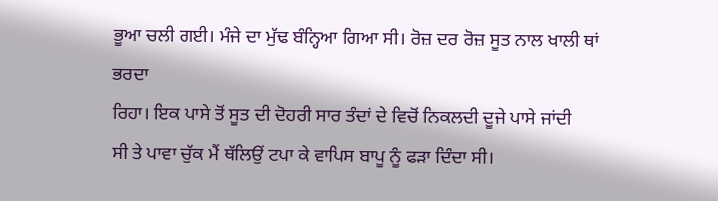ਭੂਆ ਚਲੀ ਗਈ। ਮੰਜੇ ਦਾ ਮੁੱਢ ਬੰਨ੍ਹਿਆ ਗਿਆ ਸੀ। ਰੋਜ਼ ਦਰ ਰੋਜ਼ ਸੂਤ ਨਾਲ ਖਾਲੀ ਥਾਂ ਭਰਦਾ
ਰਿਹਾ। ਇਕ ਪਾਸੇ ਤੋਂ ਸੂਤ ਦੀ ਦੋਹਰੀ ਸਾਰ ਤੰਦਾਂ ਦੇ ਵਿਚੋਂ ਨਿਕਲਦੀ ਦੂਜੇ ਪਾਸੇ ਜਾਂਦੀ
ਸੀ ਤੇ ਪਾਵਾ ਚੁੱਕ ਮੈਂ ਥੱਲਿਉਂ ਟਪਾ ਕੇ ਵਾਪਿਸ ਬਾਪੂ ਨੂੰ ਫੜਾ ਦਿੰਦਾ ਸੀ।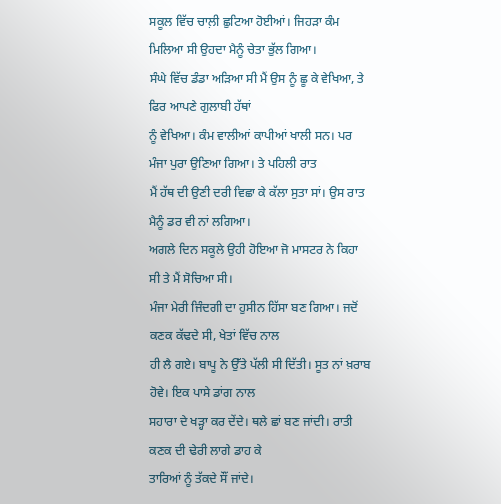ਸਕੂਲ ਵਿੱਚ ਚਾਲ਼ੀ ਛੁਟਿਆ ਹੋਈਆਂ। ਜਿਹੜਾ ਕੰਮ ਮਿਲਿਆ ਸੀ ਉਹਦਾ ਮੈਨੂੰ ਚੇਤਾ ਭੁੱਲ ਗਿਆ।
ਸੰਘੇ ਵਿੱਚ ਡੰਡਾ ਅੜਿਆ ਸੀ ਮੈਂ ਉਸ ਨੂੰ ਛੂ ਕੇ ਵੇਖਿਆ, ਤੇ ਫਿਰ ਆਪਣੇ ਗੁਲਾਬੀ ਹੱਥਾਂ
ਨੂੰ ਵੇਖਿਆ। ਕੰਮ ਵਾਲੀਆਂ ਕਾਪੀਆਂ ਖਾਲੀ ਸਨ। ਪਰ ਮੰਜਾ ਪੁਰਾ ਉਣਿਆ ਗਿਆ। ਤੇ ਪਹਿਲੀ ਰਾਤ
ਮੈਂ ਹੱਥ ਦੀ ਉਣੀ ਦਰੀ ਵਿਛਾ ਕੇ ਕੱਲਾ ਸੁਤਾ ਸਾਂ। ਉਸ ਰਾਤ ਮੈਨੂੰ ਡਰ ਵੀ ਨਾਂ ਲਗਿਆ।
ਅਗਲੇ ਦਿਨ ਸਕੂਲੇ ਉਹੀ ਹੋਇਆ ਜੋ ਮਾਸਟਰ ਨੇ ਕਿਹਾ ਸੀ ਤੇ ਮੈਂ ਸੋਚਿਆ ਸੀ।
ਮੰਜਾ ਮੇਰੀ ਜਿੰਦਗੀ ਦਾ ਹੁਸੀਨ ਹਿੱਸਾ ਬਣ ਗਿਆ। ਜਦੋਂ ਕਣਕ ਕੱਢਦੇ ਸੀ, ਖੇਤਾਂ ਵਿੱਚ ਨਾਲ
ਹੀ ਲੈ ਗਏ। ਬਾਪੂ ਨੇ ਉੱਤੇ ਪੱਲੀ ਸੀ ਦਿੱਤੀ। ਸੂਤ ਨਾਂ ਖ਼ਰਾਬ ਹੋਵੇ। ਇਕ ਪਾਸੇ ਡਾਂਗ ਨਾਲ
ਸਹਾਰਾ ਦੇ ਖੜ੍ਹਾ ਕਰ ਦੇਂਦੇ। ਥਲੇ ਛਾਂ ਬਣ ਜਾਂਦੀ। ਰਾਤੀ ਕਣਕ ਦੀ ਢੇਰੀ ਲਾਗੇ ਡਾਹ ਕੇ
ਤਾਰਿਆਂ ਨੂੰ ਤੱਕਦੇ ਸੌਂ ਜਾਂਦੇ।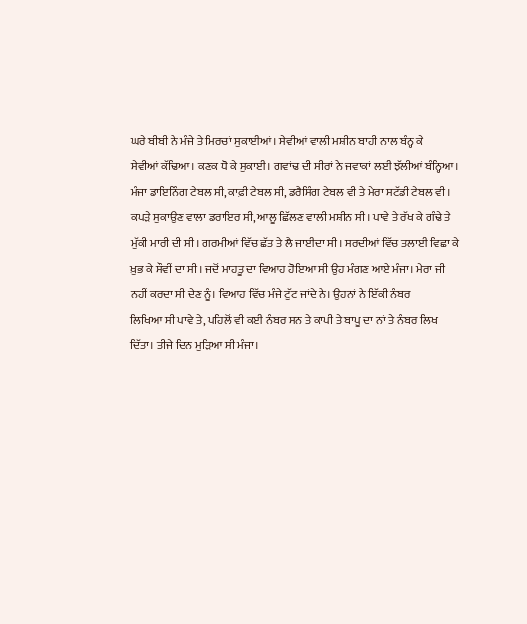ਘਰੇ ਬੀਬੀ ਨੇ ਮੰਜੇ ਤੇ ਮਿਰਚਾਂ ਸੁਕਾਈਆਂ। ਸੇਵੀਆਂ ਵਾਲੀ ਮਸ਼ੀਨ ਬਾਹੀ ਨਾਲ ਬੰਨ੍ਹ ਕੇ
ਸੇਵੀਆਂ ਕੱਢਿਆ। ਕਣਕ ਧੋ ਕੇ ਸੁਕਾਈ। ਗਵਾਂਢ ਦੀ ਸੀਰਾਂ ਨੇ ਜਵਾਕਾਂ ਲਈ ਝੱਲੀਆਂ ਬੰਨ੍ਹਿਆ।
ਮੰਜਾ ਡਾਇਨਿੰਗ ਟੇਬਲ ਸੀ, ਕਾਫ਼ੀ ਟੇਬਲ ਸੀ, ਡਰੈਸਿੰਗ ਟੇਬਲ ਵੀ ਤੇ ਮੇਰਾ ਸਟੱਡੀ ਟੇਬਲ ਵੀ।
ਕਪੜੇ ਸੁਕਾਉਣ ਵਾਲਾ ਡਰਾਇਰ ਸੀ, ਆਲੂ ਛਿੱਲਣ ਵਾਲੀ ਮਸ਼ੀਨ ਸੀ। ਪਾਵੇ ਤੇ ਰੱਖ ਕੇ ਗੰਢੇ ਤੇ
ਮੁੱਕੀ ਮਾਰੀ ਦੀ ਸੀ। ਗਰਮੀਆਂ ਵਿੱਚ ਛੱਤ ਤੇ ਲੈ ਜਾਈਦਾ ਸੀ। ਸਰਦੀਆਂ ਵਿੱਚ ਤਲਾਈ ਵਿਛਾ ਕੇ
ਖ਼ੁਭ ਕੇ ਸੌਵੀਂ ਦਾ ਸੀ। ਜਦੋਂ ਮਾਹਤੂ ਦਾ ਵਿਆਹ ਹੋਇਆ ਸੀ ਉਹ ਮੰਗਣ ਆਏ ਮੰਜਾ। ਮੇਰਾ ਜੀ
ਨਹੀਂ ਕਰਦਾ ਸੀ ਦੇਣ ਨੂੰ। ਵਿਆਹ ਵਿੱਚ ਮੰਜੇ ਟੁੱਟ ਜਾਂਦੇ ਨੇ। ਉਹਨਾਂ ਨੇ ਇੱਕੀ ਨੰਬਰ
ਲਿਖਿਆ ਸੀ ਪਾਵੇ ਤੇ, ਪਹਿਲੋਂ ਵੀ ਕਈ ਨੰਬਰ ਸਨ ਤੇ ਕਾਪੀ ਤੇ ਬਾਪੂ ਦਾ ਨਾਂ ਤੇ ਨੰਬਰ ਲਿਖ
ਦਿੱਤਾ। ਤੀਜੇ ਦਿਨ ਮੁੜਿਆ ਸੀ ਮੰਜਾ।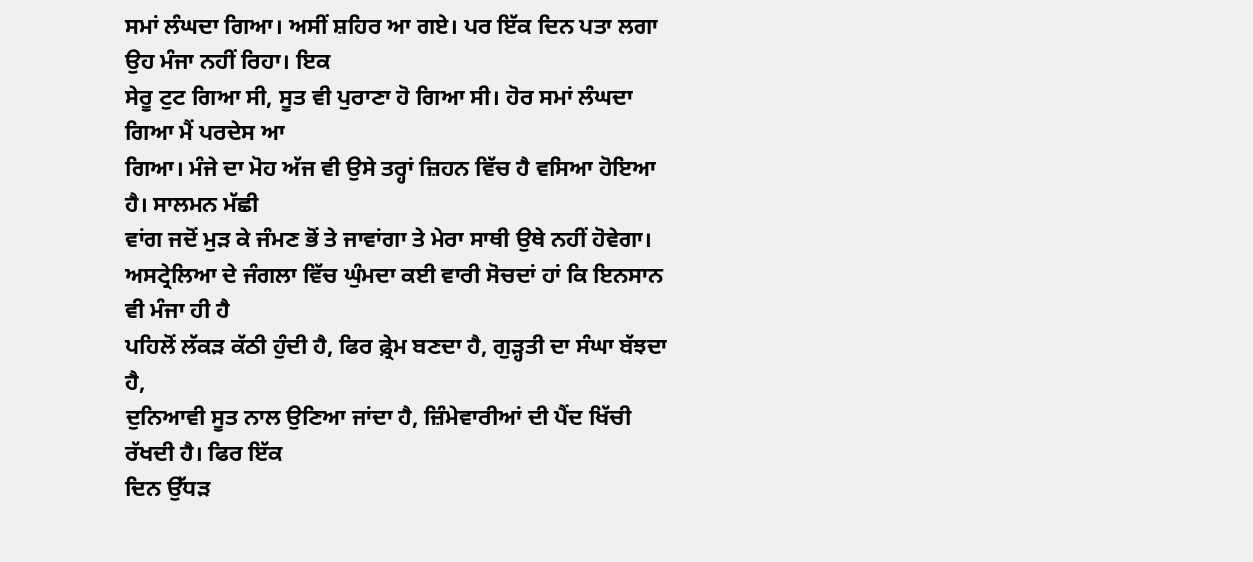ਸਮਾਂ ਲੰਘਦਾ ਗਿਆ। ਅਸੀਂ ਸ਼ਹਿਰ ਆ ਗਏ। ਪਰ ਇੱਕ ਦਿਨ ਪਤਾ ਲਗਾ ਉਹ ਮੰਜਾ ਨਹੀਂ ਰਿਹਾ। ਇਕ
ਸੇਰੂ ਟੁਟ ਗਿਆ ਸੀ, ਸੂਤ ਵੀ ਪੁਰਾਣਾ ਹੋ ਗਿਆ ਸੀ। ਹੋਰ ਸਮਾਂ ਲੰਘਦਾ ਗਿਆ ਮੈਂ ਪਰਦੇਸ ਆ
ਗਿਆ। ਮੰਜੇ ਦਾ ਮੋਹ ਅੱਜ ਵੀ ਉਸੇ ਤਰ੍ਹਾਂ ਜ਼ਿਹਨ ਵਿੱਚ ਹੈ ਵਸਿਆ ਹੋਇਆ ਹੈ। ਸਾਲਮਨ ਮੱਛੀ
ਵਾਂਗ ਜਦੋਂ ਮੁੜ ਕੇ ਜੰਮਣ ਭੋਂ ਤੇ ਜਾਵਾਂਗਾ ਤੇ ਮੇਰਾ ਸਾਥੀ ਉਥੇ ਨਹੀਂ ਹੋਵੇਗਾ।
ਅਸਟ੍ਰੇਲਿਆ ਦੇ ਜੰਗਲਾ ਵਿੱਚ ਘੁੰਮਦਾ ਕਈ ਵਾਰੀ ਸੋਚਦਾਂ ਹਾਂ ਕਿ ਇਨਸਾਨ ਵੀ ਮੰਜਾ ਹੀ ਹੈ
ਪਹਿਲੋਂ ਲੱਕੜ ਕੱਠੀ ਹੁੰਦੀ ਹੈ, ਫਿਰ ਫ਼੍ਰੇਮ ਬਣਦਾ ਹੈ, ਗੁੜ੍ਹਤੀ ਦਾ ਸੰਘਾ ਬੱਝਦਾ ਹੈ,
ਦੁਨਿਆਵੀ ਸੂਤ ਨਾਲ ਉਣਿਆ ਜਾਂਦਾ ਹੈ, ਜ਼ਿੰਮੇਵਾਰੀਆਂ ਦੀ ਪੈਂਦ ਖਿੱਚੀ ਰੱਖਦੀ ਹੈ। ਫਿਰ ਇੱਕ
ਦਿਨ ਉੱਧੜ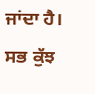ਜਾਂਦਾ ਹੈ। ਸਭ ਕੁੱਝ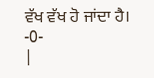ਵੱਖ ਵੱਖ ਹੋ ਜਾਂਦਾ ਹੈ।
-0-
|